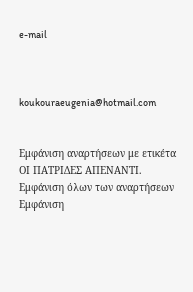e-mail



koukouraeugenia@hotmail.com


Εμφάνιση αναρτήσεων με ετικέτα ΟΙ ΠΑΤΡΙΔΕΣ ΑΠΕΝΑΝΤΙ. Εμφάνιση όλων των αναρτήσεων
Εμφάνιση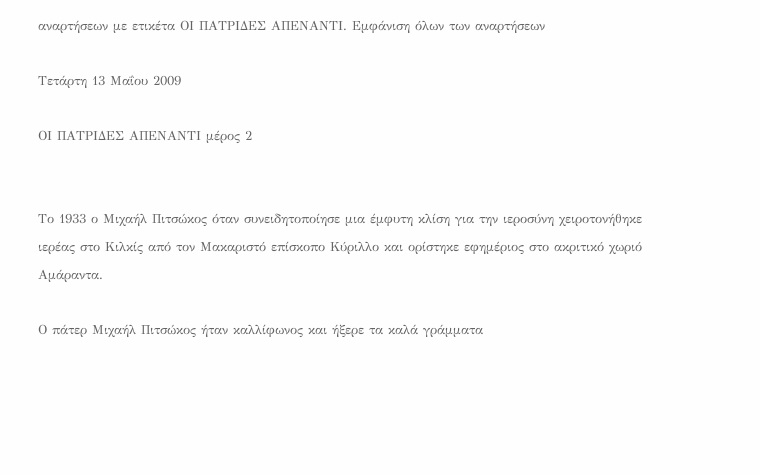αναρτήσεων με ετικέτα ΟΙ ΠΑΤΡΙΔΕΣ ΑΠΕΝΑΝΤΙ. Εμφάνιση όλων των αναρτήσεων

Τετάρτη 13 Μαΐου 2009

ΟΙ ΠΑΤΡΙΔΕΣ ΑΠΕΝΑΝΤΙ μέρος 2


Το 1933 ο Μιχαήλ Πιτσώκος όταν συνειδητοποίησε μια έμφυτη κλίση για την ιεροσύνη χειροτονήθηκε ιερέας στο Κιλκίς από τον Μακαριστό επίσκοπο Κύριλλο και ορίστηκε εφημέριος στο ακριτικό χωριό Αμάραντα.

Ο πάτερ Μιχαήλ Πιτσώκος ήταν καλλίφωνος και ήξερε τα καλά γράμματα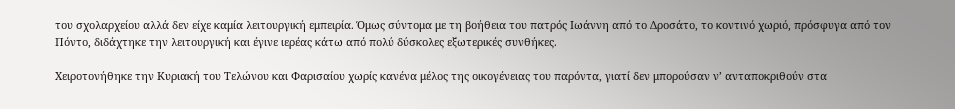του σχολαρχείου αλλά δεν είχε καμία λειτουργική εμπειρία. Όμως σύντομα με τη βοήθεια του πατρός Ιωάννη από το Δροσάτο, το κοντινό χωριό, πρόσφυγα από τον Πόντο, διδάχτηκε την λειτουργική και έγινε ιερέας κάτω από πολύ δύσκολες εξωτερικές συνθήκες.

Χειροτονήθηκε την Κυριακή του Τελώνου και Φαρισαίου χωρίς κανένα μέλος της οικογένειας του παρόντα, γιατί δεν μπορούσαν ν’ ανταποκριθούν στα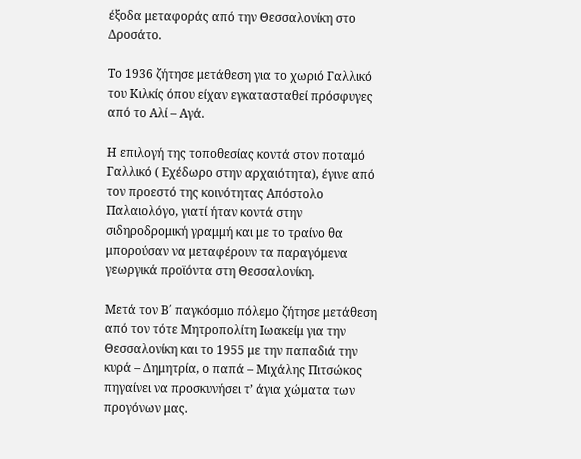έξοδα μεταφοράς από την Θεσσαλονίκη στο Δροσάτο.

Το 1936 ζήτησε μετάθεση για το χωριό Γαλλικό του Κιλκίς όπου είχαν εγκατασταθεί πρόσφυγες από το Αλί – Αγά.

Η επιλογή της τοποθεσίας κοντά στον ποταμό Γαλλικό ( Εχέδωρο στην αρχαιότητα), έγινε από τον προεστό της κοινότητας Απόστολο Παλαιολόγο, γιατί ήταν κοντά στην σιδηροδρομική γραμμή και με το τραίνο θα μπορούσαν να μεταφέρουν τα παραγόμενα γεωργικά προϊόντα στη Θεσσαλονίκη.

Μετά τον Β΄ παγκόσμιο πόλεμο ζήτησε μετάθεση από τον τότε Μητροπολίτη Ιωακείμ για την Θεσσαλονίκη και το 1955 με την παπαδιά την κυρά – Δημητρία, ο παπά – Μιχάλης Πιτσώκος πηγαίνει να προσκυνήσει τ’ άγια χώματα των προγόνων μας.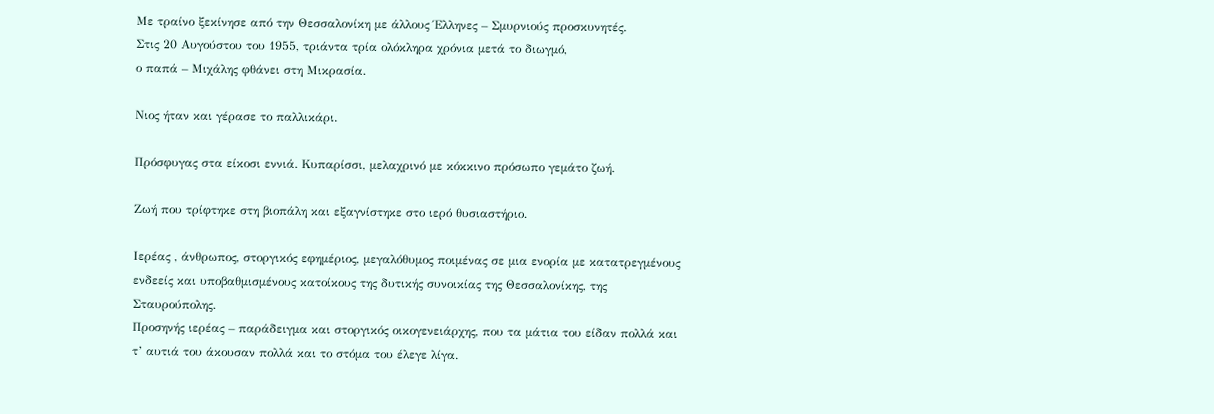Με τραίνο ξεκίνησε από την Θεσσαλονίκη με άλλους Έλληνες – Σμυρνιούς προσκυνητές.
Στις 20 Αυγούστου του 1955, τριάντα τρία ολόκληρα χρόνια μετά το διωγμό,
ο παπά – Μιχάλης φθάνει στη Μικρασία.

Νιος ήταν και γέρασε το παλλικάρι.

Πρόσφυγας στα είκοσι εννιά. Κυπαρίσσι, μελαχρινό με κόκκινο πρόσωπο γεμάτο ζωή.

Ζωή που τρίφτηκε στη βιοπάλη και εξαγνίστηκε στο ιερό θυσιαστήριο.

Ιερέας , άνθρωπος, στοργικός εφημέριος, μεγαλόθυμος ποιμένας σε μια ενορία με κατατρεγμένους ενδεείς και υποβαθμισμένους κατοίκους της δυτικής συνοικίας της Θεσσαλονίκης, της Σταυρούπολης.
Προσηνής ιερέας – παράδειγμα και στοργικός οικογενειάρχης, που τα μάτια του είδαν πολλά και τ’ αυτιά του άκουσαν πολλά και το στόμα του έλεγε λίγα.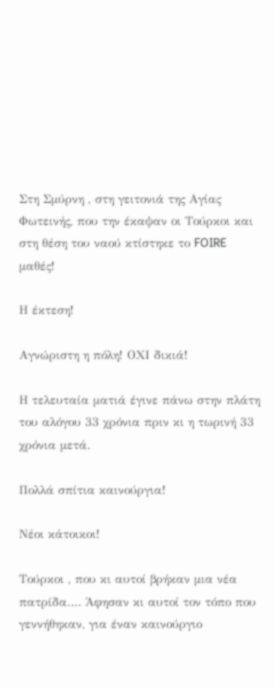Στη Σμύρνη , στη γειτονιά της Αγίας Φωτεινής, που την έκαψαν οι Τούρκοι και στη θέση του ναού κτίστηκε το FOIRE μαθές!

Η έκτεση!

Αγνώριστη η πόλη! ΟΧΙ δικιά!

Η τελευταία ματιά έγινε πάνω στην πλάτη του αλόγου 33 χρόνια πριν κι η τωρινή 33 χρόνια μετά.

Πολλά σπίτια καινούργια!

Νέοι κάτοικοι!

Τούρκοι , που κι αυτοί βρήκαν μια νέα πατρίδα…. Άφησαν κι αυτοί τον τόπο που γεννήθηκαν, για έναν καινούργιο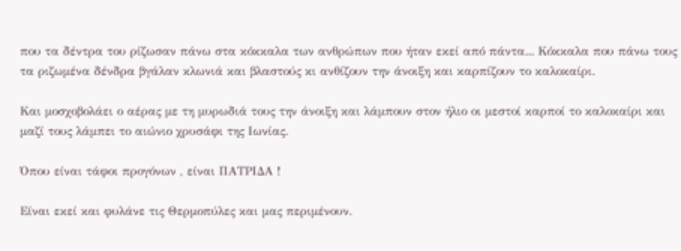που τα δέντρα του ρίζωσαν πάνω στα κόκκαλα των ανθρώπων που ήταν εκεί από πάντα... Κόκκαλα που πάνω τους τα ριζωμένα δένδρα βγάλαν κλωνιά και βλαστούς κι ανθίζουν την άνοιξη και καρπίζουν το καλοκαίρι.

Και μοσχοβολάει ο αέρας με τη μυρωδιά τους την άνοιξη και λάμπουν στον ήλιο οι μεστοί καρποί το καλοκαίρι και μαζί τους λάμπει το αιώνιο χρυσάφι της Ιωνίας.

Όπου είναι τάφοι προγόνων , είναι ΠΑΤΡΙΔΑ !

Είναι εκεί και φυλάνε τις Θερμοπύλες και μας περιμένουν.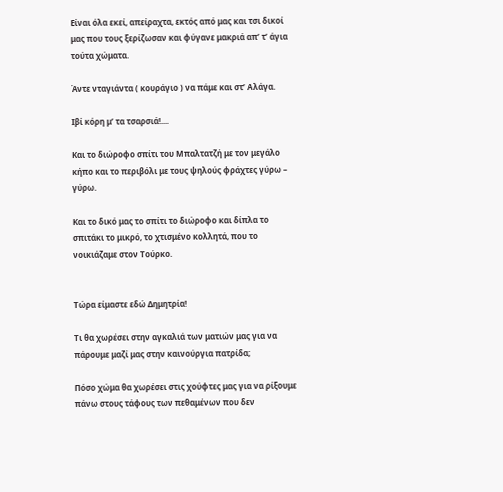Είναι όλα εκεί, απείραχτα, εκτός από μας και τσι δικοί μας που τους ξερίζωσαν και φύγανε μακριά απ’ τ’ άγια τούτα χώματα.

Άντε νταγιάντα ( κουράγιο ) να πάμε και στ’ Αλάγα.

Ιβί κόρη μ’ τα τσαρσιά!....

Και το διώροφο σπίτι του Μπαλτατζή με τον μεγάλο κήπο και το περιβόλι με τους ψηλούς φράχτες γύρω – γύρω.

Και το δικό μας το σπίτι το διώροφο και δίπλα το σπιτάκι το μικρό, το χτισμένο κολλητά, που το νοικιάζαμε στον Τούρκο.


Τώρα είμαστε εδώ Δημητρία!

Τι θα χωρέσει στην αγκαλιά των ματιών μας για να πάρουμε μαζί μας στην καινούργια πατρίδα;

Πόσο χώμα θα χωρέσει στις χούφτες μας για να ρίξουμε πάνω στους τάφους των πεθαμένων που δεν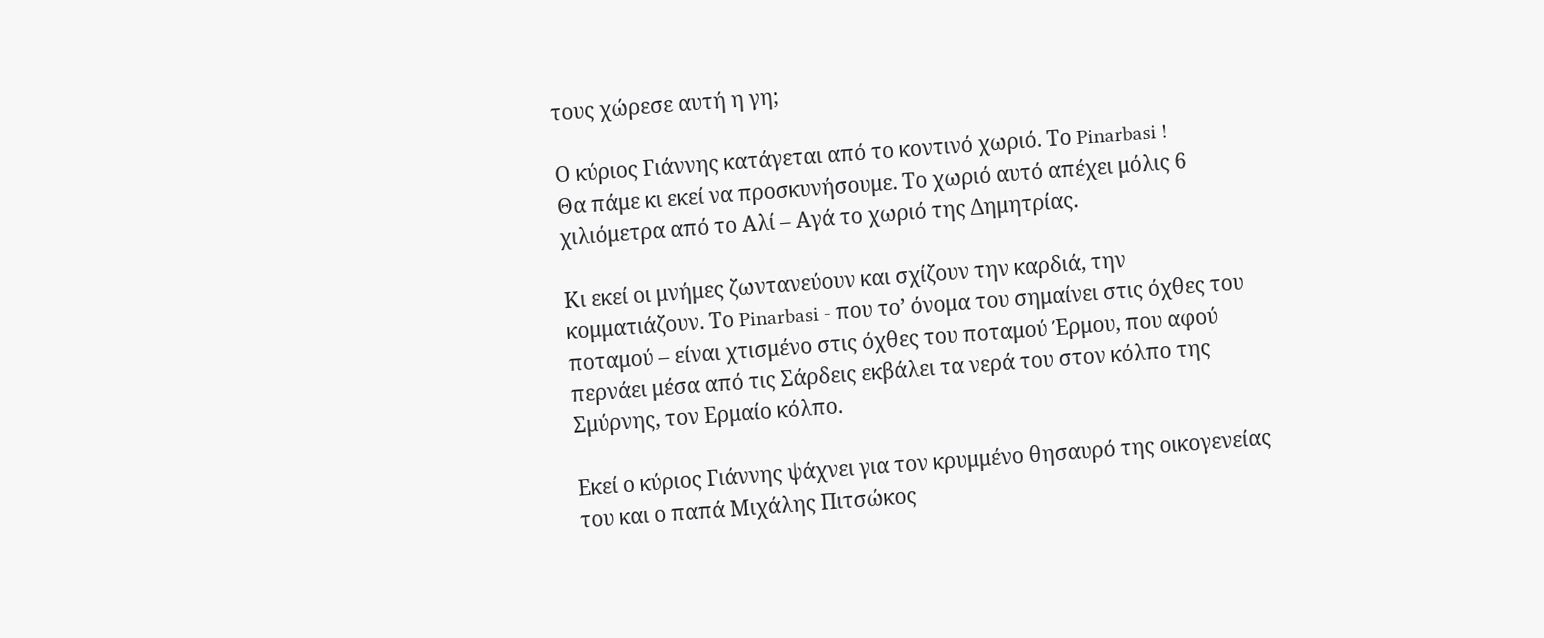τους χώρεσε αυτή η γη;

Ο κύριος Γιάννης κατάγεται από το κοντινό χωριό. Το Pinarbasi !
Θα πάμε κι εκεί να προσκυνήσουμε. Το χωριό αυτό απέχει μόλις 6 χιλιόμετρα από το Αλί – Αγά το χωριό της Δημητρίας.

Κι εκεί οι μνήμες ζωντανεύουν και σχίζουν την καρδιά, την κομματιάζουν. Το Pinarbasi - που το’ όνομα του σημαίνει στις όχθες του ποταμού – είναι χτισμένο στις όχθες του ποταμού Έρμου, που αφού περνάει μέσα από τις Σάρδεις εκβάλει τα νερά του στον κόλπο της Σμύρνης, τον Ερμαίο κόλπο.

Εκεί ο κύριος Γιάννης ψάχνει για τον κρυμμένο θησαυρό της οικογενείας του και ο παπά Μιχάλης Πιτσώκος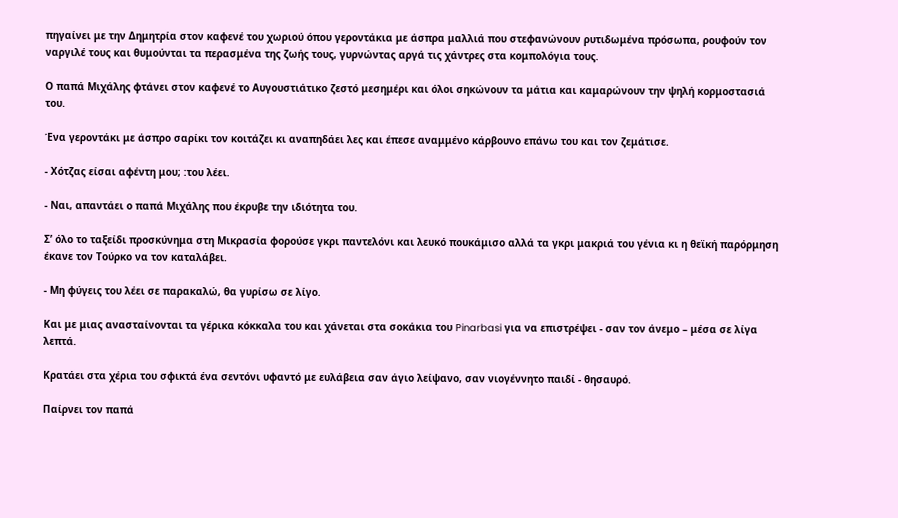πηγαίνει με την Δημητρία στον καφενέ του χωριού όπου γεροντάκια με άσπρα μαλλιά που στεφανώνουν ρυτιδωμένα πρόσωπα, ρουφούν τον ναργιλέ τους και θυμούνται τα περασμένα της ζωής τους, γυρνώντας αργά τις χάντρες στα κομπολόγια τους.

Ο παπά Μιχάλης φτάνει στον καφενέ το Αυγουστιάτικο ζεστό μεσημέρι και όλοι σηκώνουν τα μάτια και καμαρώνουν την ψηλή κορμοστασιά του.

Ένα γεροντάκι με άσπρο σαρίκι τον κοιτάζει κι αναπηδάει λες και έπεσε αναμμένο κάρβουνο επάνω του και τον ζεμάτισε.

- Χότζας είσαι αφέντη μου; :του λέει.

- Ναι, απαντάει ο παπά Μιχάλης που έκρυβε την ιδιότητα του.

Σ’ όλο το ταξείδι προσκύνημα στη Μικρασία φορούσε γκρι παντελόνι και λευκό πουκάμισο αλλά τα γκρι μακριά του γένια κι η θεϊκή παρόρμηση έκανε τον Τούρκο να τον καταλάβει.

- Μη φύγεις του λέει σε παρακαλώ, θα γυρίσω σε λίγο.

Και με μιας ανασταίνονται τα γέρικα κόκκαλα του και χάνεται στα σοκάκια του Pinarbasi για να επιστρέψει - σαν τον άνεμο – μέσα σε λίγα λεπτά.

Κρατάει στα χέρια του σφικτά ένα σεντόνι υφαντό με ευλάβεια σαν άγιο λείψανο, σαν νιογέννητο παιδί - θησαυρό.

Παίρνει τον παπά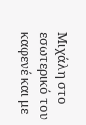Μιχάλη στο εσωτερικό του καφενέ και με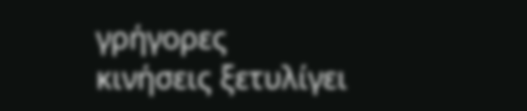γρήγορες κινήσεις ξετυλίγει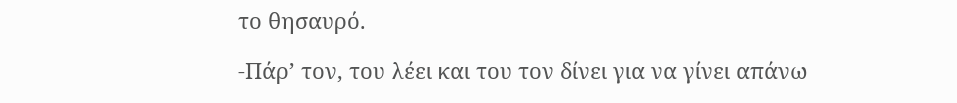το θησαυρό.

-Πάρ’ τον, του λέει και του τον δίνει για να γίνει απάνω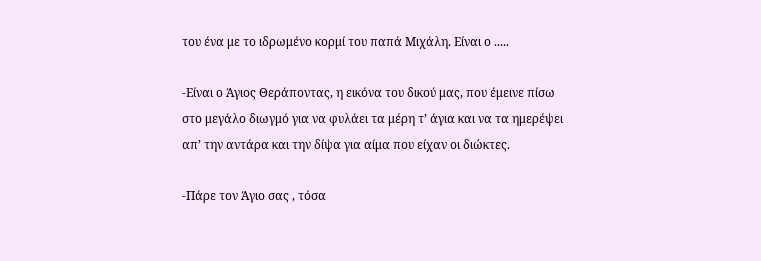του ένα με το ιδρωμένο κορμί του παπά Μιχάλη. Είναι ο .....

-Είναι ο Άγιος Θεράποντας, η εικόνα του δικού μας, που έμεινε πίσω στο μεγάλο διωγμό για να φυλάει τα μέρη τ’ άγια και να τα ημερέψει απ’ την αντάρα και την δίψα για αίμα που είχαν οι διώκτες.

-Πάρε τον Άγιο σας , τόσα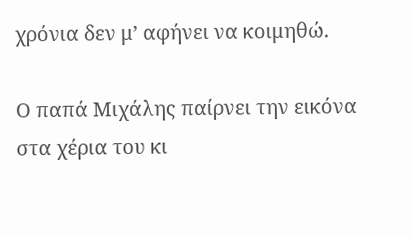χρόνια δεν μ’ αφήνει να κοιμηθώ.

Ο παπά Μιχάλης παίρνει την εικόνα στα χέρια του κι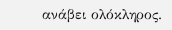ανάβει ολόκληρος.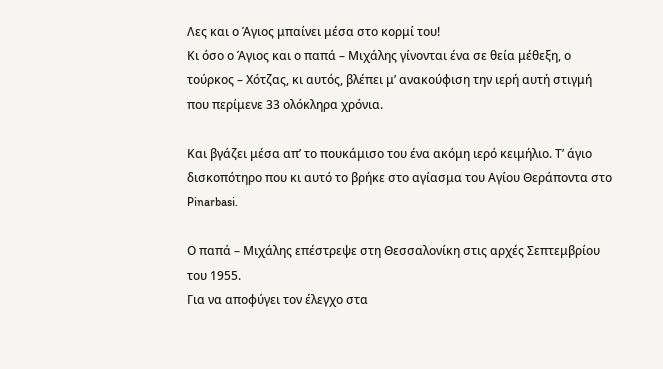Λες και ο Άγιος μπαίνει μέσα στο κορμί του!
Κι όσο ο Άγιος και ο παπά – Μιχάλης γίνονται ένα σε θεία μέθεξη, ο τούρκος – Χότζας, κι αυτός, βλέπει μ’ ανακούφιση την ιερή αυτή στιγμή που περίμενε 33 ολόκληρα χρόνια.

Και βγάζει μέσα απ’ το πουκάμισο του ένα ακόμη ιερό κειμήλιο. Τ’ άγιο δισκοπότηρο που κι αυτό το βρήκε στο αγίασμα του Αγίου Θεράποντα στο Pinarbasi.

Ο παπά – Μιχάλης επέστρεψε στη Θεσσαλονίκη στις αρχές Σεπτεμβρίου του 1955.
Για να αποφύγει τον έλεγχο στα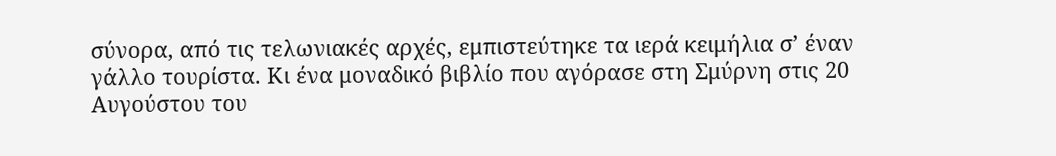σύνορα, από τις τελωνιακές αρχές, εμπιστεύτηκε τα ιερά κειμήλια σ’ έναν γάλλο τουρίστα. Κι ένα μοναδικό βιβλίο που αγόρασε στη Σμύρνη στις 20 Αυγούστου του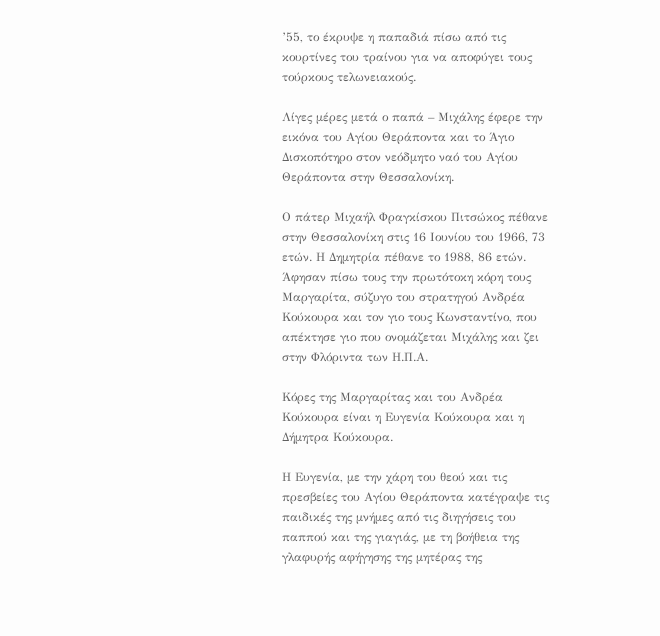’55, το έκρυψε η παπαδιά πίσω από τις κουρτίνες του τραίνου για να αποφύγει τους τούρκους τελωνειακούς.

Λίγες μέρες μετά ο παπά – Μιχάλης έφερε την εικόνα του Αγίου Θεράποντα και το Άγιο Δισκοπότηρο στον νεόδμητο ναό του Αγίου Θεράποντα στην Θεσσαλονίκη.

Ο πάτερ Μιχαήλ Φραγκίσκου Πιτσώκος πέθανε στην Θεσσαλονίκη στις 16 Ιουνίου του 1966, 73 ετών. Η Δημητρία πέθανε το 1988, 86 ετών. Άφησαν πίσω τους την πρωτότοκη κόρη τους Μαργαρίτα, σύζυγο του στρατηγού Ανδρέα Κούκουρα και τον γιο τους Κωνσταντίνο, που απέκτησε γιο που ονομάζεται Μιχάλης και ζει στην Φλόριντα των Η.Π.Α.

Κόρες της Μαργαρίτας και του Ανδρέα Κούκουρα είναι η Ευγενία Κούκουρα και η Δήμητρα Κούκουρα.

Η Ευγενία, με την χάρη του θεού και τις πρεσβείες του Αγίου Θεράποντα κατέγραψε τις παιδικές της μνήμες από τις διηγήσεις του παππού και της γιαγιάς, με τη βοήθεια της γλαφυρής αφήγησης της μητέρας της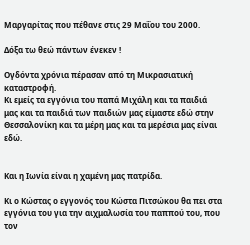Μαργαρίτας που πέθανε στις 29 Μαΐου του 2000.

Δόξα τω θεώ πάντων ένεκεν !

Ογδόντα χρόνια πέρασαν από τη Μικρασιατική καταστροφή.
Κι εμείς τα εγγόνια του παπά Μιχάλη και τα παιδιά μας και τα παιδιά των παιδιών μας είμαστε εδώ στην Θεσσαλονίκη και τα μέρη μας και τα μερέσια μας είναι εδώ.


Και η Ιωνία είναι η χαμένη μας πατρίδα.

Κι ο Κώστας ο εγγονός του Κώστα Πιτσώκου θα πει στα εγγόνια του για την αιχμαλωσία του παππού του, που τον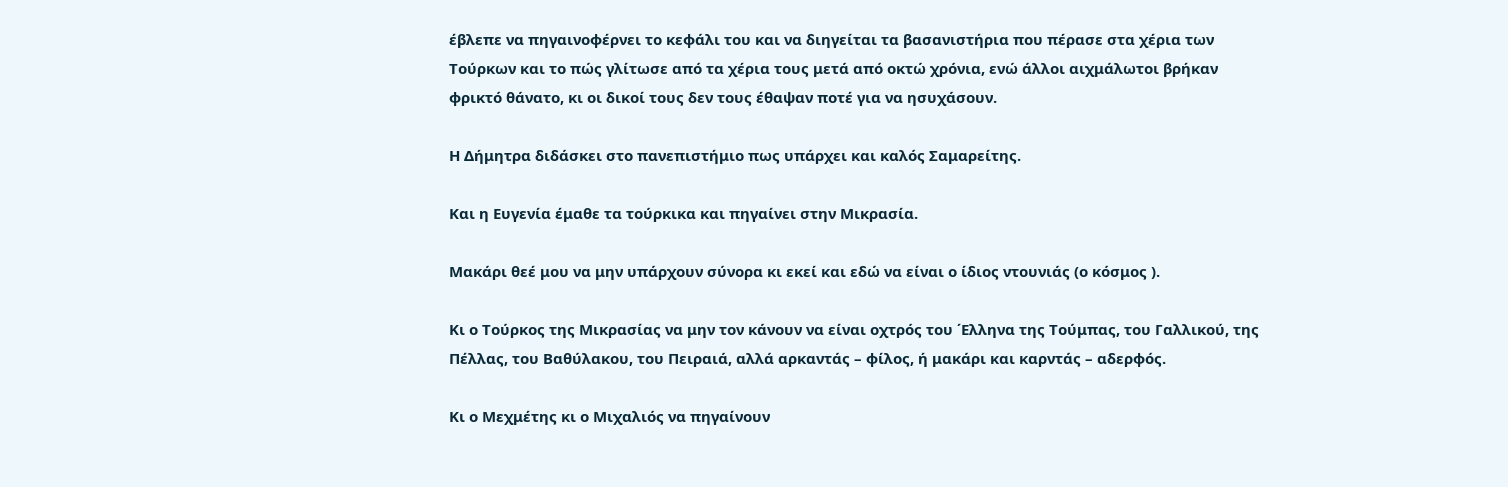έβλεπε να πηγαινοφέρνει το κεφάλι του και να διηγείται τα βασανιστήρια που πέρασε στα χέρια των Τούρκων και το πώς γλίτωσε από τα χέρια τους μετά από οκτώ χρόνια, ενώ άλλοι αιχμάλωτοι βρήκαν φρικτό θάνατο, κι οι δικοί τους δεν τους έθαψαν ποτέ για να ησυχάσουν.

Η Δήμητρα διδάσκει στο πανεπιστήμιο πως υπάρχει και καλός Σαμαρείτης.

Και η Ευγενία έμαθε τα τούρκικα και πηγαίνει στην Μικρασία.

Μακάρι θεέ μου να μην υπάρχουν σύνορα κι εκεί και εδώ να είναι ο ίδιος ντουνιάς (ο κόσμος ).

Κι ο Τούρκος της Μικρασίας να μην τον κάνουν να είναι οχτρός του ΄Ελληνα της Τούμπας, του Γαλλικού, της Πέλλας, του Βαθύλακου, του Πειραιά, αλλά αρκαντάς – φίλος, ή μακάρι και καρντάς – αδερφός.

Κι ο Μεχμέτης κι ο Μιχαλιός να πηγαίνουν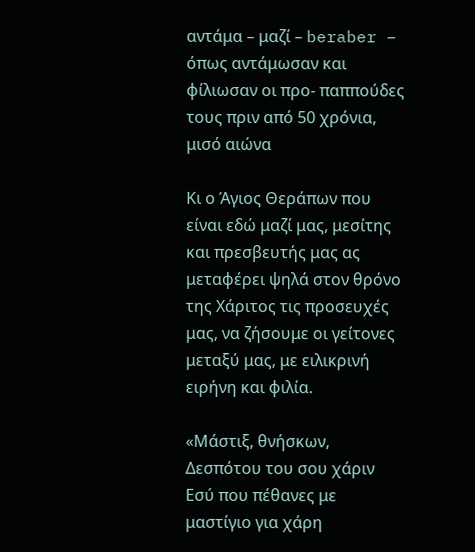αντάμα – μαζί – beraber – όπως αντάμωσαν και φίλιωσαν οι προ- παππούδες τους πριν από 50 χρόνια, μισό αιώνα

Κι ο Άγιος Θεράπων που είναι εδώ μαζί μας, μεσίτης και πρεσβευτής μας ας μεταφέρει ψηλά στον θρόνο της Χάριτος τις προσευχές μας, να ζήσουμε οι γείτονες μεταξύ μας, με ειλικρινή ειρήνη και φιλία.

«Μάστιξ, θνήσκων, Δεσπότου του σου χάριν
Εσύ που πέθανες με μαστίγιο για χάρη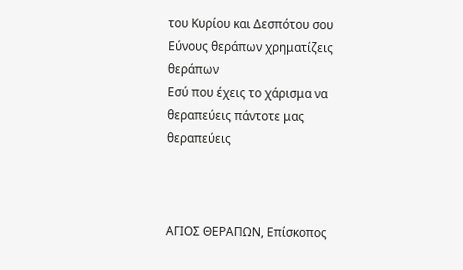του Κυρίου και Δεσπότου σου
Εύνους θεράπων χρηματίζεις θεράπων
Εσύ που έχεις το χάρισμα να θεραπεύεις πάντοτε μας θεραπεύεις



ΑΓΙΟΣ ΘΕΡΑΠΩΝ, Επίσκοπος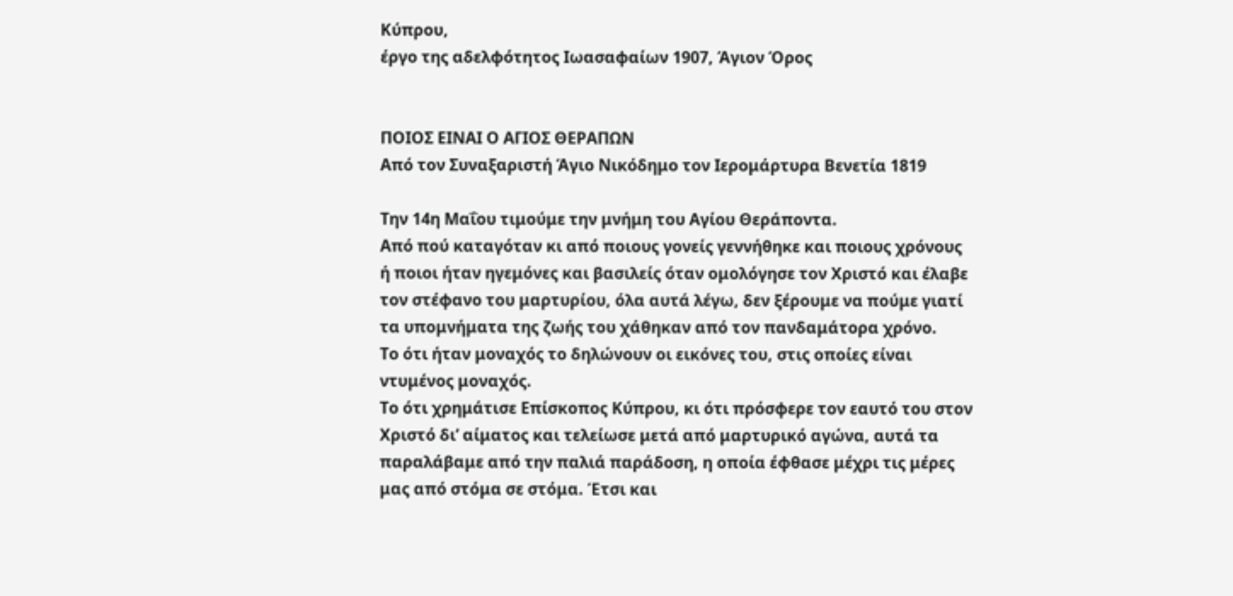Κύπρου,
έργο της αδελφότητος Ιωασαφαίων 1907, Άγιον Όρος


ΠΟΙΟΣ ΕΙΝΑΙ Ο ΑΓΙΟΣ ΘΕΡΑΠΩΝ
Από τον Συναξαριστή Άγιο Νικόδημο τον Ιερομάρτυρα Βενετία 1819

Την 14η Μαΐου τιμούμε την μνήμη του Αγίου Θεράποντα.
Από πού καταγόταν κι από ποιους γονείς γεννήθηκε και ποιους χρόνους ή ποιοι ήταν ηγεμόνες και βασιλείς όταν ομολόγησε τον Χριστό και έλαβε τον στέφανο του μαρτυρίου, όλα αυτά λέγω, δεν ξέρουμε να πούμε γιατί τα υπομνήματα της ζωής του χάθηκαν από τον πανδαμάτορα χρόνο.
Το ότι ήταν μοναχός το δηλώνουν οι εικόνες του, στις οποίες είναι ντυμένος μοναχός.
Το ότι χρημάτισε Επίσκοπος Κύπρου, κι ότι πρόσφερε τον εαυτό του στον Χριστό δι’ αίματος και τελείωσε μετά από μαρτυρικό αγώνα, αυτά τα παραλάβαμε από την παλιά παράδοση, η οποία έφθασε μέχρι τις μέρες μας από στόμα σε στόμα. Έτσι και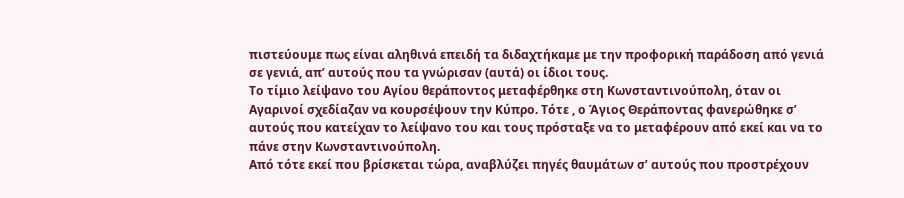πιστεύουμε πως είναι αληθινά επειδή τα διδαχτήκαμε με την προφορική παράδοση από γενιά σε γενιά, απ’ αυτούς που τα γνώρισαν (αυτά) οι ίδιοι τους.
Το τίμιο λείψανο του Αγίου θεράποντος μεταφέρθηκε στη Κωνσταντινούπολη, όταν οι Αγαρινοί σχεδίαζαν να κουρσέψουν την Κύπρο. Τότε , ο Άγιος Θεράποντας φανερώθηκε σ’ αυτούς που κατείχαν το λείψανο του και τους πρόσταξε να το μεταφέρουν από εκεί και να το πάνε στην Κωνσταντινούπολη.
Από τότε εκεί που βρίσκεται τώρα, αναβλύζει πηγές θαυμάτων σ’ αυτούς που προστρέχουν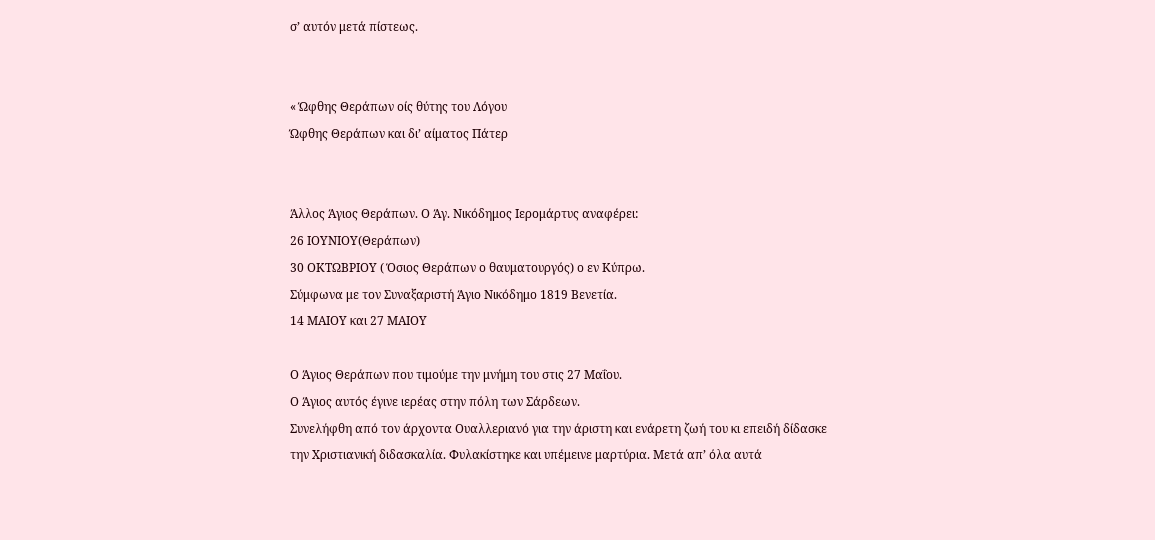σ’ αυτόν μετά πίστεως.


« Ώφθης Θεράπων οίς θύτης του Λόγου
Ώφθης Θεράπων και δι’ αίματος Πάτερ


Άλλος Άγιος Θεράπων. Ο Άγ. Νικόδημος Ιερομάρτυς αναφέρει:
26 ΙΟΥΝΙΟΥ(Θεράπων)
30 ΟΚΤΩΒΡΙΟΥ ( Όσιος Θεράπων ο θαυματουργός) ο εν Κύπρω.
Σύμφωνα με τον Συναξαριστή Άγιο Νικόδημο 1819 Βενετία.
14 ΜΑΙΟΥ και 27 ΜΑΙΟΥ

Ο Άγιος Θεράπων που τιμούμε την μνήμη του στις 27 Μαΐου.
Ο Άγιος αυτός έγινε ιερέας στην πόλη των Σάρδεων.
Συνελήφθη από τον άρχοντα Ουαλλεριανό για την άριστη και ενάρετη ζωή του κι επειδή δίδασκε την Χριστιανική διδασκαλία. Φυλακίστηκε και υπέμεινε μαρτύρια. Μετά απ’ όλα αυτά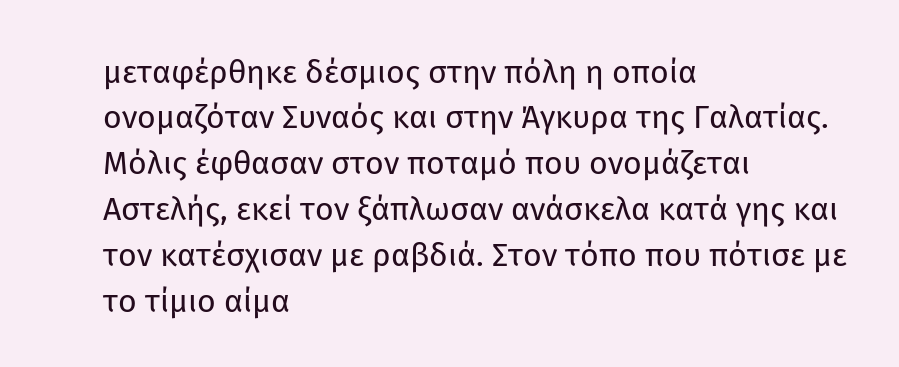μεταφέρθηκε δέσμιος στην πόλη η οποία ονομαζόταν Συναός και στην Άγκυρα της Γαλατίας. Μόλις έφθασαν στον ποταμό που ονομάζεται Αστελής, εκεί τον ξάπλωσαν ανάσκελα κατά γης και τον κατέσχισαν με ραβδιά. Στον τόπο που πότισε με το τίμιο αίμα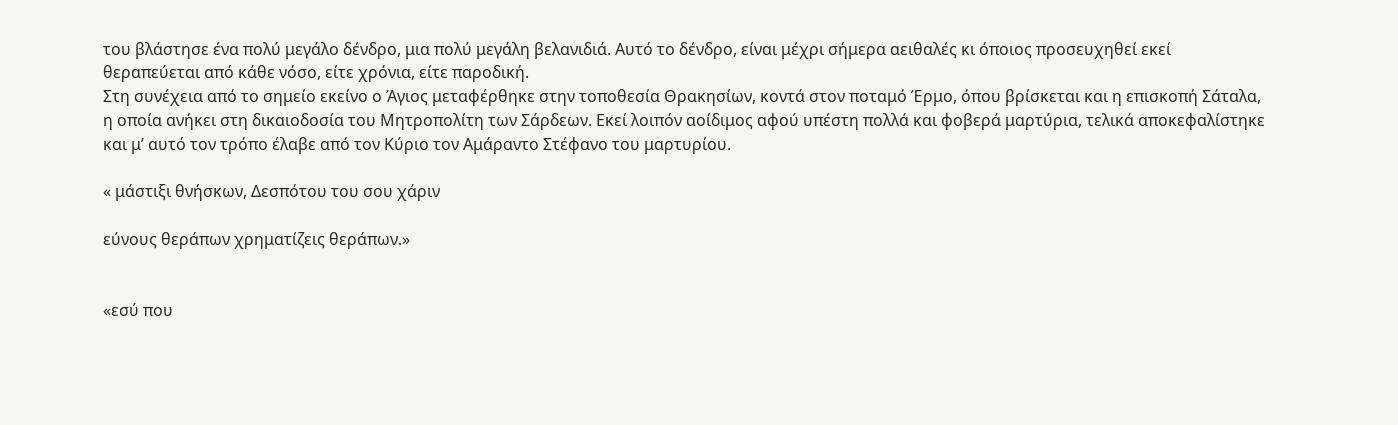του βλάστησε ένα πολύ μεγάλο δένδρο, μια πολύ μεγάλη βελανιδιά. Αυτό το δένδρο, είναι μέχρι σήμερα αειθαλές κι όποιος προσευχηθεί εκεί θεραπεύεται από κάθε νόσο, είτε χρόνια, είτε παροδική.
Στη συνέχεια από το σημείο εκείνο ο Άγιος μεταφέρθηκε στην τοποθεσία Θρακησίων, κοντά στον ποταμό Έρμο, όπου βρίσκεται και η επισκοπή Σάταλα, η οποία ανήκει στη δικαιοδοσία του Μητροπολίτη των Σάρδεων. Εκεί λοιπόν αοίδιμος αφού υπέστη πολλά και φοβερά μαρτύρια, τελικά αποκεφαλίστηκε και μ’ αυτό τον τρόπο έλαβε από τον Κύριο τον Αμάραντο Στέφανο του μαρτυρίου.

« μάστιξι θνήσκων, Δεσπότου του σου χάριν

εύνους θεράπων χρηματίζεις θεράπων.»


«εσύ που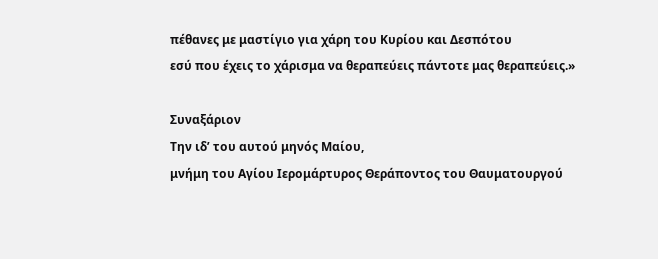πέθανες με μαστίγιο για χάρη του Κυρίου και Δεσπότου
εσύ που έχεις το χάρισμα να θεραπεύεις πάντοτε μας θεραπεύεις.»

Συναξάριον
Την ιδ’ του αυτού μηνός Μαίου,
μνήμη του Αγίου Ιερομάρτυρος Θεράποντος του Θαυματουργού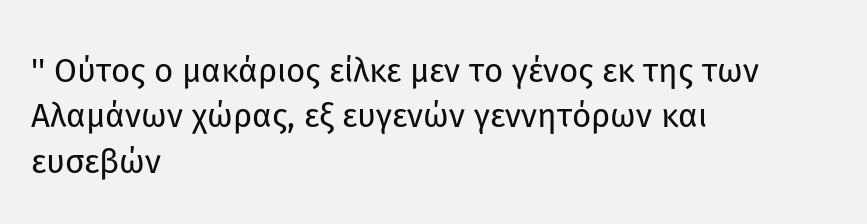'' Ούτος ο μακάριος είλκε μεν το γένος εκ της των Αλαμάνων χώρας, εξ ευγενών γεννητόρων και ευσεβών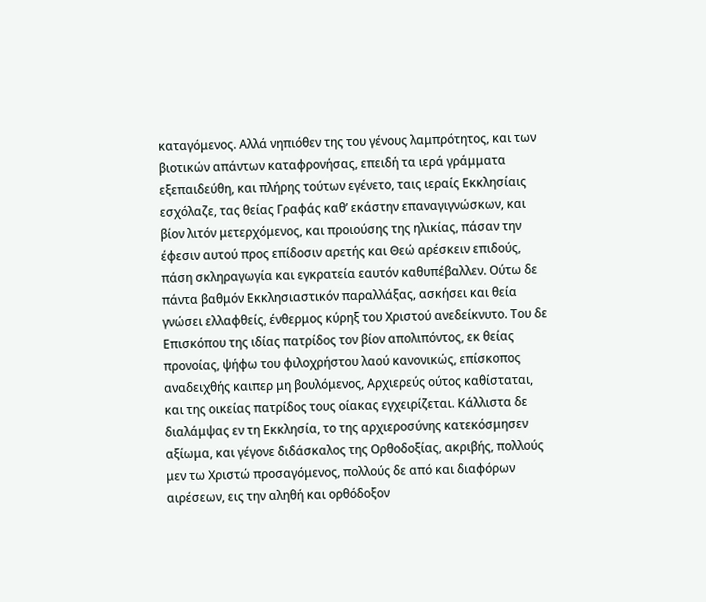καταγόμενος. Αλλά νηπιόθεν της του γένους λαμπρότητος, και των βιοτικών απάντων καταφρονήσας, επειδή τα ιερά γράμματα εξεπαιδεύθη, και πλήρης τούτων εγένετο, ταις ιεραίς Εκκλησίαις εσχόλαζε, τας θείας Γραφάς καθ’ εκάστην επαναγιγνώσκων, και βίον λιτόν μετερχόμενος, και προιούσης της ηλικίας, πάσαν την έφεσιν αυτού προς επίδοσιν αρετής και Θεώ αρέσκειν επιδούς, πάση σκληραγωγία και εγκρατεία εαυτόν καθυπέβαλλεν. Ούτω δε πάντα βαθμόν Εκκλησιαστικόν παραλλάξας, ασκήσει και θεία γνώσει ελλαφθείς, ένθερμος κύρηξ του Χριστού ανεδείκνυτο. Του δε Επισκόπου της ιδίας πατρίδος τον βίον απολιπόντος, εκ θείας προνοίας, ψήφω του φιλοχρήστου λαού κανονικώς, επίσκοπος αναδειχθής καιπερ μη βουλόμενος, Αρχιερεύς ούτος καθίσταται, και της οικείας πατρίδος τους οίακας εγχειρίζεται. Κάλλιστα δε διαλάμψας εν τη Εκκλησία, το της αρχιεροσύνης κατεκόσμησεν αξίωμα, και γέγονε διδάσκαλος της Ορθοδοξίας, ακριβής, πολλούς μεν τω Χριστώ προσαγόμενος, πολλούς δε από και διαφόρων αιρέσεων, εις την αληθή και ορθόδοξον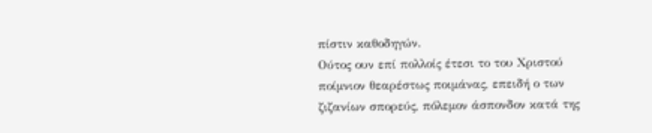πίστιν καθοδηγών.
Ούτος ουν επί πολλοίς έτεσι το του Χριστού ποίμνιον θεαρέστως ποιμάνας, επειδή ο των ζιζανίων σπορεύς, πόλεμον άσπονδον κατά της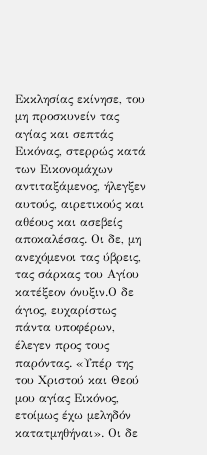Εκκλησίας εκίνησε, του μη προσκυνείν τας αγίας και σεπτάς Εικόνας, στερρώς κατά των Εικονομάχων αντιταξάμενος, ήλεγξεν αυτούς, αιρετικούς και αθέους και ασεβείς αποκαλέσας. Οι δε, μη ανεχόμενοι τας ύβρεις, τας σάρκας του Αγίου κατέξεον όνυξιν.Ο δε άγιος, ευχαρίστως πάντα υποφέρων, έλεγεν προς τους παρόντας. «Υπέρ της του Χριστού και Θεού μου αγίας Εικόνος, ετοίμως έχω μεληδόν κατατμηθήναι». Οι δε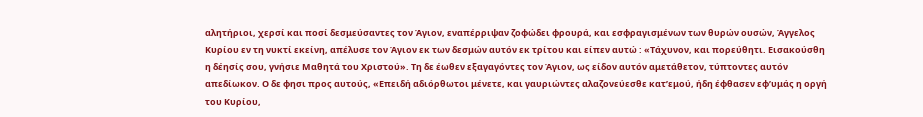αλητήριοι, χερσί και ποσί δεσμεύσαντες τον Άγιον, εναπέρριψαν ζοφώδει φρουρά, και εσφραγισμένων των θυρών ουσών, Άγγελος Κυρίου εν τη νυκτί εκείνη, απέλυσε τον Άγιον εκ των δεσμών αυτόν εκ τρίτου και είπεν αυτώ : «Τάχυνον, και πορεύθητι. Εισακούσθη η δέησίς σου, γνήσιε Μαθητά του Χριστού». Τη δε έωθεν εξαγαγόντες τον Άγιον, ως είδον αυτόν αμετάθετον, τύπτοντες αυτόν απεδίωκον. Ο δε φησι προς αυτούς, «Επειδή αδιόρθωτοι μένετε, και γαυριώντες αλαζονεύεσθε κατ’εμού, ήδη έφθασεν εφ’υμάς η οργή του Κυρίου,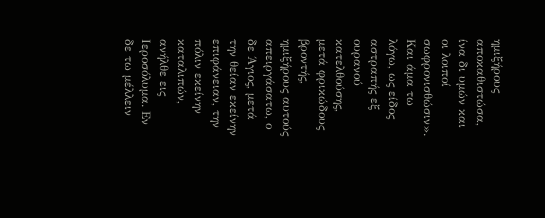ημιξήρους αποκαθιστώσα, ίνα δι υμών και οι λοιποί σωφρονισθώσιν».
Και άμα τω λόγω, ως είδος αστραπής εξ ουρανού κατελθούσης, μετά φρικώδους βροντής, ημιξήρους αυτούς απειργάσατω, ο δε Άγιος, μετά την θείαν εκείνην επιφάνειαν, την πόλιν εκείνην καταλιπών, ανήλθε εις Ιεροσόλυμα. Εν δε τω μέλλειν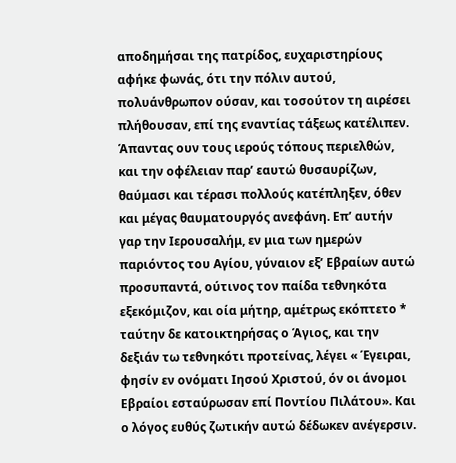αποδημήσαι της πατρίδος, ευχαριστηρίους αφήκε φωνάς, ότι την πόλιν αυτού, πολυάνθρωπον ούσαν, και τοσούτον τη αιρέσει πλήθουσαν, επί της εναντίας τάξεως κατέλιπεν.
Άπαντας ουν τους ιερούς τόπους περιελθών, και την οφέλειαν παρ’ εαυτώ θυσαυρίζων, θαύμασι και τέρασι πολλούς κατέπληξεν, όθεν και μέγας θαυματουργός ανεφάνη. Επ’ αυτήν γαρ την Ιερουσαλήμ, εν μια των ημερών παριόντος του Αγίου, γύναιον εξ’ Εβραίων αυτώ προσυπαντά, ούτινος τον παίδα τεθνηκότα εξεκόμιζον, και οία μήτηρ, αμέτρως εκόπτετο * ταύτην δε κατοικτηρήσας ο Άγιος, και την δεξιάν τω τεθνηκότι προτείνας, λέγει « Έγειραι, φησίν εν ονόματι Ιησού Χριστού, όν οι άνομοι Εβραίοι εσταύρωσαν επί Ποντίου Πιλάτου». Και ο λόγος ευθύς ζωτικήν αυτώ δέδωκεν ανέγερσιν.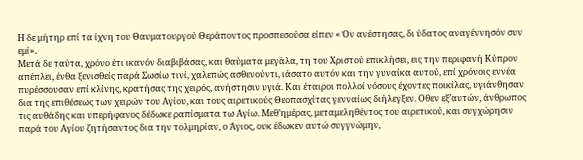Η δε μήτηρ επί τα ίχνη του Θαυματουργού Θεράποντος προσπεσούσα είπεν « Όν ανέστησας, δι ύδατος αναγέννησόν συν εμί».
Μετά δε ταύτα, χρόνο έτι ικανόν διαβιβάσας, και θαύματα μεγάλα, τη του Χριστού επικλήσει, εις την περιφανή Κύπρον απέπλει, ένθα ξενισθείς παρά Σωσίω τινί, χαλεπώς ασθενούντι, ιάσατο αυτόν και την γυναίκα αυτού, επί χρόνοις εννέα πυρέσσουσαν επί κλίνης, κρατήσας της χειρός, ανήστησιν υγιά. Και έταιροι πολλοί νόσους έχοντες ποικίλας, υγιάνθησαν δια της επιθέσεως των χειρών του Αγίου, και τους αιρετικούς Θεοπασχίτας γενναίως διήλεγξεν. Οθεν εξ’αυτών, άνθρωπος τις αυθάδης και υπερήφανος δέδωκε ραπίσματα τω Αγίω. Μεθ’ημέρας, μεταμεληθέντος του αιρετικού, και συγχώρησιν παρά του Αγίου ζητήσαντος δια την τολμηρίαν, ο Άγιος, ουκ έδωκεν αυτώ συγγνώμην,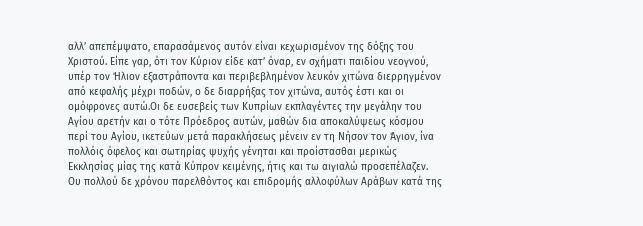αλλ’ απεπέμψατο, επαρασάμενος αυτόν είναι κεχωρισμένον της δόξης του Χριστού. Είπε γαρ, ότι τον Κύριον είδε κατ’ όναρ, εν σχήματι παιδίου νεογνού, υπέρ τον Ήλιον εξαστράποντα και περιβεβλημένον λευκόν χιτώνα διερρηγμένον από κεφαλής μέχρι ποδών, ο δε διαρρήξας τον χιτώνα, αυτός έστι και οι ομόφρονες αυτώ.Οι δε ευσεβείς των Κυπρίων εκπλαγέντες την μεγάλην του Αγίου αρετήν και ο τότε Πρόεδρος αυτών, μαθών δια αποκαλύψεως κόσμου περί του Αγίου, ικετεύων μετά παρακλήσεως μένειν εν τη Νήσον τον Άγιον, ίνα πολλόις όφελος και σωτηρίας ψυχής γένηται και προίστασθαι μερικώς Εκκλησίας μίας της κατά Κύπρον κειμένης, ήτις και τω αιγιαλώ προσεπέλαζεν. Ου πολλού δε χρόνου παρελθόντος και επιδρομής αλλοφύλων Αράβων κατά της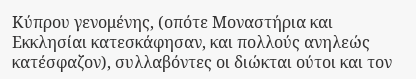Κύπρου γενομένης, (οπότε Μοναστήρια και Εκκλησίαι κατεσκάφησαν, και πολλούς ανηλεώς κατέσφαζον), συλλαβόντες οι διώκται ούτοι και τον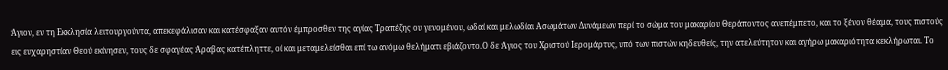Άγιον, εν τη Εκκλησία λειτουργούντα, απεκεφάλισαν και κατέσφαξαν αυτόν έμπροσθεν της αγίας Τραπέζης ου γενομένου, ωδαί και μελωδίαι Ασωμάτων Δυνάμεων περί το σώμα του μακαρίου Θεράποντος ανεπέμπετο, και το ξένον θέαμα, τους πιστούς εις ευχαρηστίαν Θεού εκίνησεν, τους δε σφαγέας Άραβας κατέπληττε, οί και μεταμελείσθαι επί τω ανόμω θελήματι εβιάζοντο.Ο δε Άγιος του Χριστού Ιερομάρτυς, υπό των πιστών κηδευθείς, την ατελεύτητον και αγήρω μακαριότητα κεκλήρωται. Το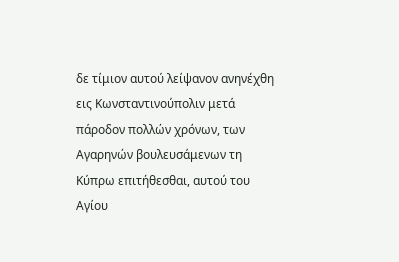δε τίμιον αυτού λείψανον ανηνέχθη εις Κωνσταντινούπολιν μετά πάροδον πολλών χρόνων, των Αγαρηνών βουλευσάμενων τη Κύπρω επιτήθεσθαι, αυτού του Αγίου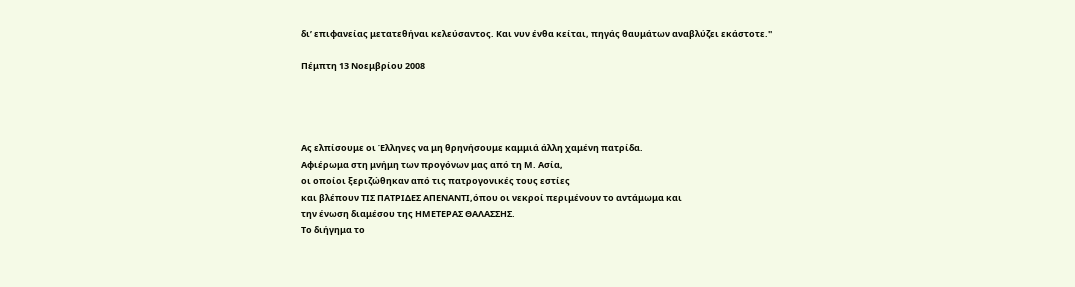δι’ επιφανείας μετατεθήναι κελεύσαντος. Και νυν ένθα κείται, πηγάς θαυμάτων αναβλύζει εκάστοτε.''

Πέμπτη 13 Νοεμβρίου 2008




Ας ελπίσουμε οι Έλληνες να μη θρηνήσουμε καμμιά άλλη χαμένη πατρίδα.
Αφιέρωμα στη μνήμη των προγόνων μας από τη Μ. Ασία,
οι οποίοι ξεριζώθηκαν από τις πατρογονικές τους εστίες
και βλέπουν ΤΙΣ ΠΑΤΡΙΔΕΣ ΑΠΕΝΑΝΤΙ,όπου οι νεκροί περιμένουν το αντάμωμα και
την ένωση διαμέσου της ΗΜΕΤΕΡΑΣ ΘΑΛΑΣΣΗΣ.
Το διήγημα το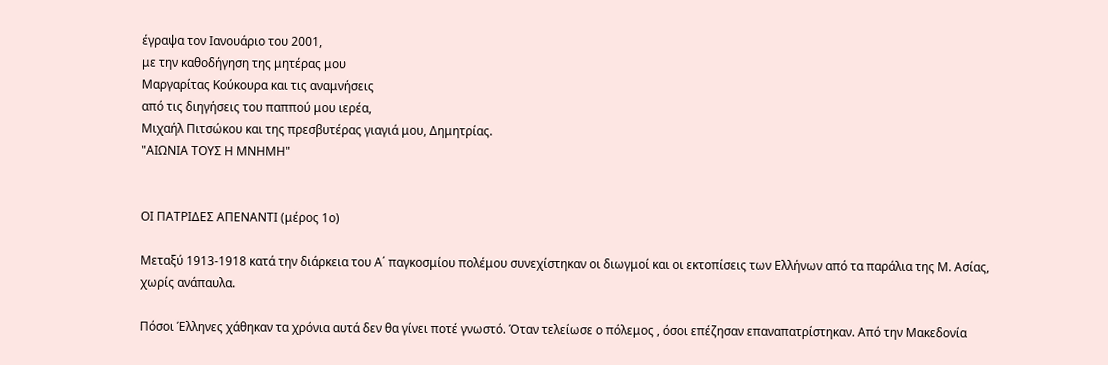έγραψα τον Ιανουάριο του 2001,
με την καθοδήγηση της μητέρας μου
Μαργαρίτας Κούκουρα και τις αναμνήσεις
από τις διηγήσεις του παππού μου ιερέα,
Μιχαήλ Πιτσώκου και της πρεσβυτέρας γιαγιά μου, Δημητρίας.
"ΑΙΩΝΙΑ ΤΟΥΣ Η ΜΝΗΜΗ"


ΟΙ ΠΑΤΡΙΔΕΣ ΑΠΕΝΑΝΤΙ (μέρος 1ο)

Μεταξύ 1913-1918 κατά την διάρκεια του Α΄ παγκοσμίου πολέμου συνεχίστηκαν οι διωγμοί και οι εκτοπίσεις των Ελλήνων από τα παράλια της Μ. Ασίας, χωρίς ανάπαυλα.

Πόσοι Έλληνες χάθηκαν τα χρόνια αυτά δεν θα γίνει ποτέ γνωστό. Όταν τελείωσε ο πόλεμος , όσοι επέζησαν επαναπατρίστηκαν. Από την Μακεδονία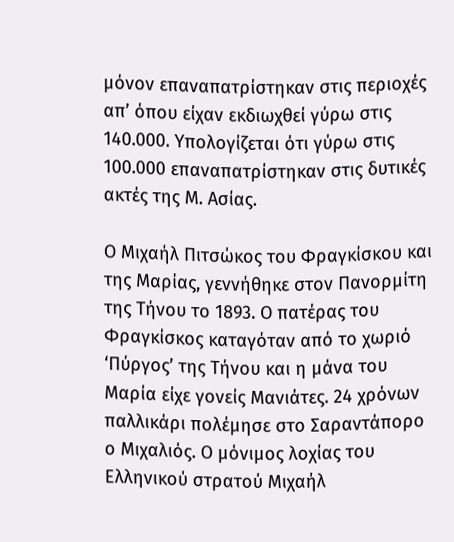μόνον επαναπατρίστηκαν στις περιοχές απ’ όπου είχαν εκδιωχθεί γύρω στις 140.000. Υπολογίζεται ότι γύρω στις 100.000 επαναπατρίστηκαν στις δυτικές ακτές της Μ. Ασίας.

Ο Μιχαήλ Πιτσώκος του Φραγκίσκου και της Μαρίας, γεννήθηκε στον Πανορμίτη της Τήνου το 1893. Ο πατέρας του Φραγκίσκος καταγόταν από το χωριό ‘Πύργος’ της Τήνου και η μάνα του Μαρία είχε γονείς Μανιάτες. 24 χρόνων παλλικάρι πολέμησε στο Σαραντάπορο ο Μιχαλιός. Ο μόνιμος λοχίας του Ελληνικού στρατού Μιχαήλ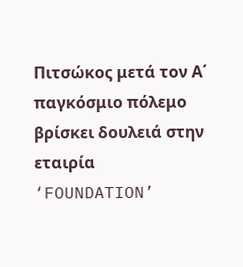Πιτσώκος μετά τον Α΄ παγκόσμιο πόλεμο βρίσκει δουλειά στην εταιρία ‘FOUNDATION’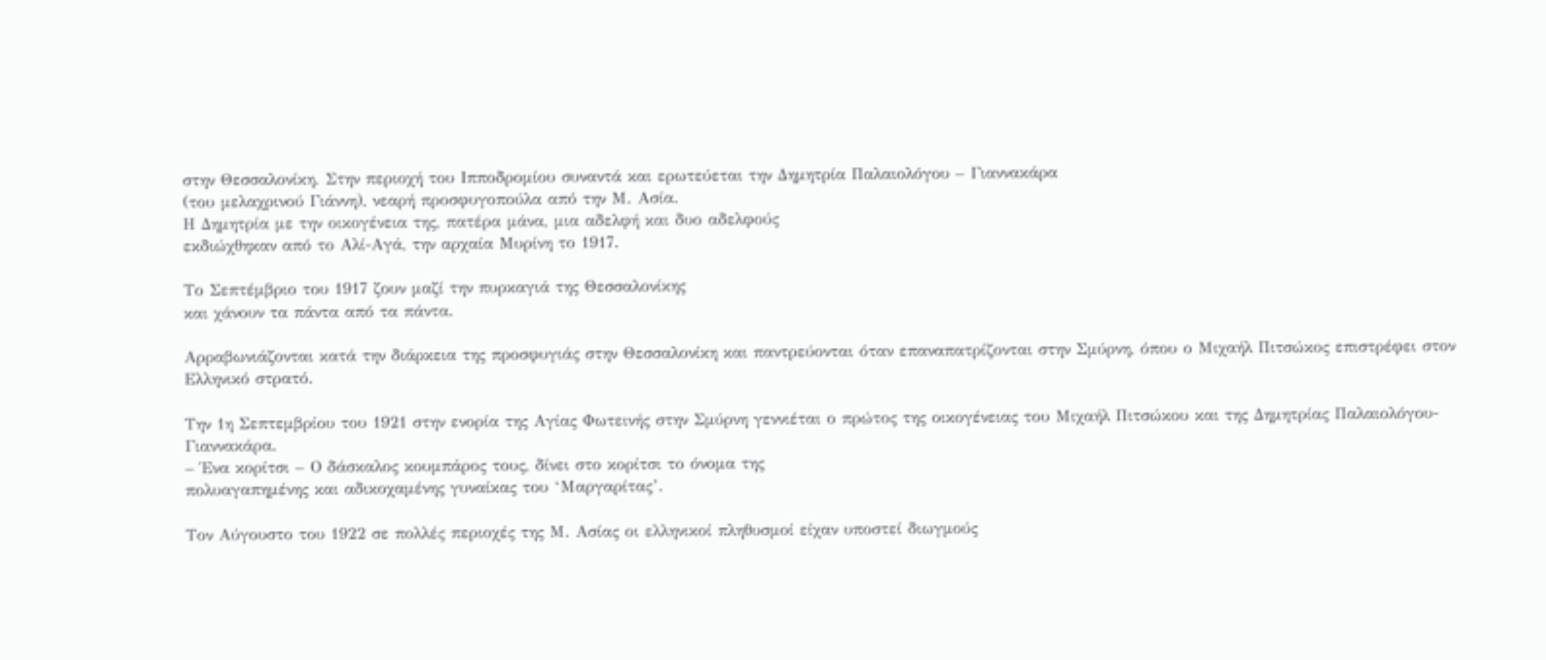στην Θεσσαλονίκη. Στην περιοχή του Ιπποδρομίου συναντά και ερωτεύεται την Δημητρία Παλαιολόγου – Γιαννακάρα
(του μελαχρινού Γιάννη), νεαρή προσφυγοπούλα από την Μ. Ασία.
Η Δημητρία με την οικογένεια της, πατέρα μάνα, μια αδελφή και δυο αδελφούς
εκδιώχθηκαν από το Αλί-Αγά, την αρχαία Μυρίνη το 1917.

Το Σεπτέμβριο του 1917 ζουν μαζί την πυρκαγιά της Θεσσαλονίκης
και χάνουν τα πάντα από τα πάντα.

Αρραβωνιάζονται κατά την διάρκεια της προσφυγιάς στην Θεσσαλονίκη και παντρεύονται όταν επαναπατρίζονται στην Σμύρνη, όπου ο Μιχαήλ Πιτσώκος επιστρέφει στον Ελληνικό στρατό.

Την 1η Σεπτεμβρίου του 1921 στην ενορία της Αγίας Φωτεινής στην Σμύρνη γεννιέται ο πρώτος της οικογένειας του Μιχαήλ Πιτσώκου και της Δημητρίας Παλαιολόγου-Γιαννακάρα.
– Ένα κορίτσι – Ο δάσκαλος κουμπάρος τους, δίνει στο κορίτσι το όνομα της
πολυαγαπημένης και αδικοχαμένης γυναίκας του ‘Μαργαρίτας’.

Τον Αύγουστο του 1922 σε πολλές περιοχές της Μ. Ασίας οι ελληνικοί πληθυσμοί είχαν υποστεί διωγμούς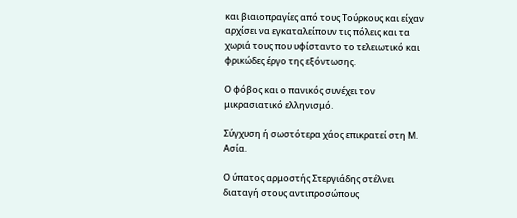και βιαιοπραγίες από τους Τούρκους και είχαν αρχίσει να εγκαταλείπουν τις πόλεις και τα χωριά τους που υφίσταντο το τελειωτικό και φρικώδες έργο της εξόντωσης.

Ο φόβος και ο πανικός συνέχει τον μικρασιατικό ελληνισμό.

Σύγχυση ή σωστότερα χάος επικρατεί στη Μ. Ασία.

Ο ύπατος αρμοστής Στεργιάδης στέλνει διαταγή στους αντιπροσώπους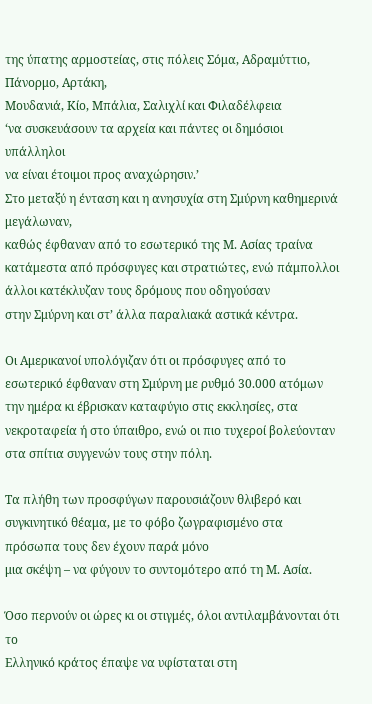της ύπατης αρμοστείας, στις πόλεις Σόμα, Αδραμύττιο, Πάνορμο, Αρτάκη,
Μουδανιά, Κίο, Μπάλια, Σαλιχλί και Φιλαδέλφεια
‘να συσκευάσουν τα αρχεία και πάντες οι δημόσιοι υπάλληλοι
να είναι έτοιμοι προς αναχώρησιν.’
Στο μεταξύ η ένταση και η ανησυχία στη Σμύρνη καθημερινά μεγάλωναν,
καθώς έφθαναν από το εσωτερικό της Μ. Ασίας τραίνα κατάμεστα από πρόσφυγες και στρατιώτες, ενώ πάμπολλοι άλλοι κατέκλυζαν τους δρόμους που οδηγούσαν
στην Σμύρνη και στ’ άλλα παραλιακά αστικά κέντρα.

Οι Αμερικανοί υπολόγιζαν ότι οι πρόσφυγες από το εσωτερικό έφθαναν στη Σμύρνη με ρυθμό 30.000 ατόμων την ημέρα κι έβρισκαν καταφύγιο στις εκκλησίες, στα νεκροταφεία ή στο ύπαιθρο, ενώ οι πιο τυχεροί βολεύονταν στα σπίτια συγγενών τους στην πόλη.

Τα πλήθη των προσφύγων παρουσιάζουν θλιβερό και συγκινητικό θέαμα, με το φόβο ζωγραφισμένο στα πρόσωπα τους δεν έχουν παρά μόνο
μια σκέψη – να φύγουν το συντομότερο από τη Μ. Ασία.

Όσο περνούν οι ώρες κι οι στιγμές, όλοι αντιλαμβάνονται ότι το
Ελληνικό κράτος έπαψε να υφίσταται στη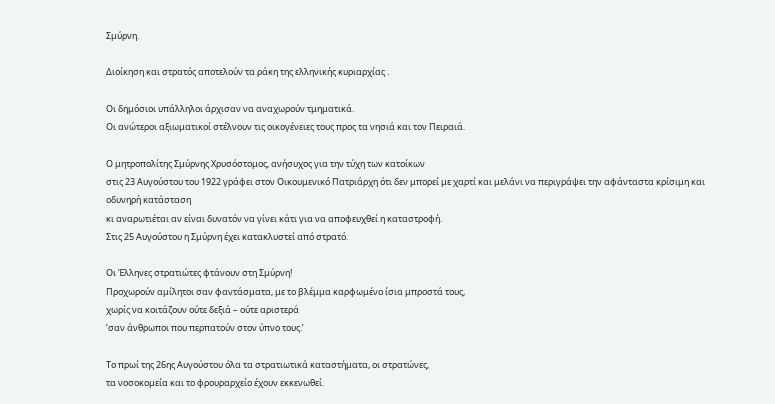Σμύρνη.

Διοίκηση και στρατός αποτελούν τα ράκη της ελληνικής κυριαρχίας .

Οι δημόσιοι υπάλληλοι άρχισαν να αναχωρούν τμηματικά.
Οι ανώτεροι αξιωματικοί στέλνουν τις οικογένειες τους προς τα νησιά και τον Πειραιά.

Ο μητροπολίτης Σμύρνης Χρυσόστομος, ανήσυχος για την τύχη των κατοίκων
στις 23 Αυγούστου του 1922 γράφει στον Οικουμενικό Πατριάρχη ότι δεν μπορεί με χαρτί και μελάνι να περιγράψει την αφάνταστα κρίσιμη και οδυνηρή κατάσταση
κι αναρωτιέται αν είναι δυνατόν να γίνει κάτι για να αποφευχθεί η καταστροφή.
Στις 25 Αυγούστου η Σμύρνη έχει κατακλυστεί από στρατό.

Οι Έλληνες στρατιώτες φτάνουν στη Σμύρνη!
Προχωρούν αμίλητοι σαν φαντάσματα, με το βλέμμα καρφωμένο ίσια μπροστά τους,
χωρίς να κοιτάζουν ούτε δεξιά – ούτε αριστερά
‘σαν άνθρωποι που περπατούν στον ύπνο τους.’

Το πρωί της 26ης Αυγούστου όλα τα στρατιωτικά καταστήματα, οι στρατώνες,
τα νοσοκομεία και το φρουραρχείο έχουν εκκενωθεί.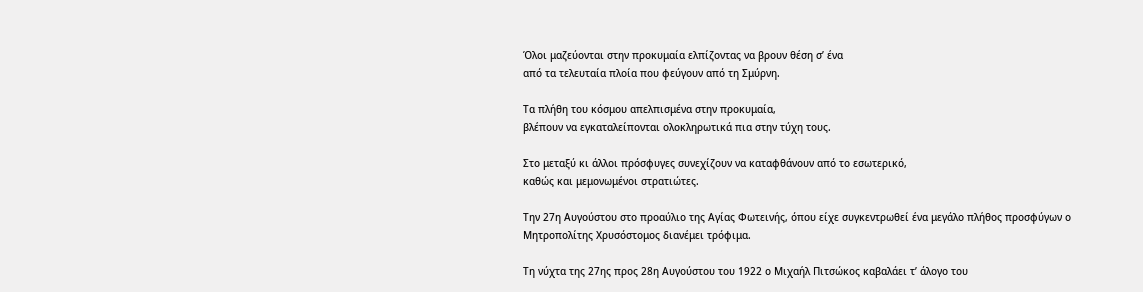Όλοι μαζεύονται στην προκυμαία ελπίζοντας να βρουν θέση σ’ ένα
από τα τελευταία πλοία που φεύγουν από τη Σμύρνη.

Τα πλήθη του κόσμου απελπισμένα στην προκυμαία,
βλέπουν να εγκαταλείπονται ολοκληρωτικά πια στην τύχη τους.

Στο μεταξύ κι άλλοι πρόσφυγες συνεχίζουν να καταφθάνουν από το εσωτερικό,
καθώς και μεμονωμένοι στρατιώτες.

Την 27η Αυγούστου στο προαύλιο της Αγίας Φωτεινής, όπου είχε συγκεντρωθεί ένα μεγάλο πλήθος προσφύγων ο Μητροπολίτης Χρυσόστομος διανέμει τρόφιμα.

Τη νύχτα της 27ης προς 28η Αυγούστου του 1922 ο Μιχαήλ Πιτσώκος καβαλάει τ’ άλογο του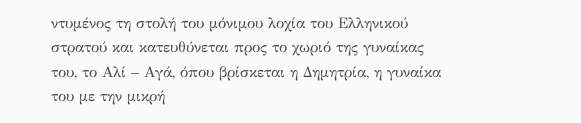ντυμένος τη στολή του μόνιμου λοχία του Ελληνικού στρατού και κατευθύνεται προς το χωριό της γυναίκας του, το Αλί – Αγά, όπου βρίσκεται η Δημητρία, η γυναίκα του με την μικρή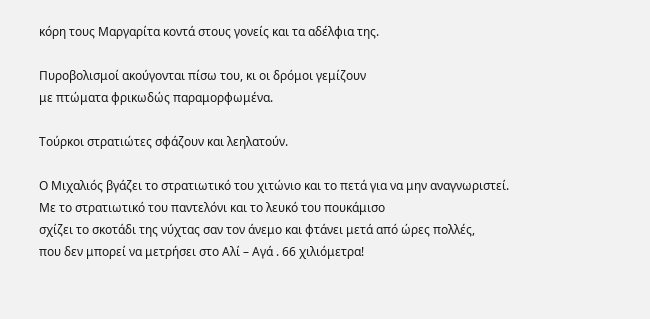κόρη τους Μαργαρίτα κοντά στους γονείς και τα αδέλφια της.

Πυροβολισμοί ακούγονται πίσω του, κι οι δρόμοι γεμίζουν
με πτώματα φρικωδώς παραμορφωμένα.

Τούρκοι στρατιώτες σφάζουν και λεηλατούν.

Ο Μιχαλιός βγάζει το στρατιωτικό του χιτώνιο και το πετά για να μην αναγνωριστεί.
Με το στρατιωτικό του παντελόνι και το λευκό του πουκάμισο
σχίζει το σκοτάδι της νύχτας σαν τον άνεμο και φτάνει μετά από ώρες πολλές,
που δεν μπορεί να μετρήσει στο Αλί – Αγά . 66 χιλιόμετρα!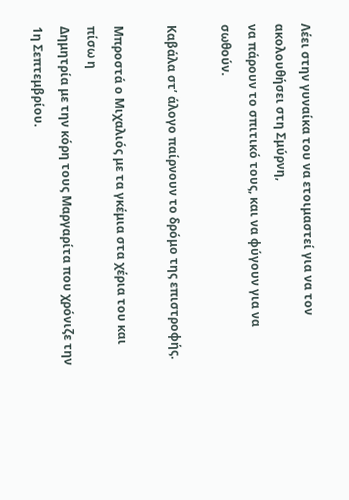Λέει στην γυναίκα του να ετοιμαστεί για να τον ακολουθήσει στη Σμύρνη,
να πάρουν το σπιτικό τους, και να φύγουν για να σωθούν.

Καβάλα στ’ άλογο παίρνουν το δρόμο της επιστροφής.

Μπροστά ο Μιχαλιός με τα γκέμια στα χέρια του και πίσω η
Δημητρία με την κόρη τους Μαργαρίτα που χρόνιζε την 1η Σεπτεμβρίου.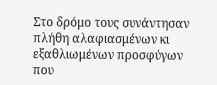Στο δρόμο τους συνάντησαν πλήθη αλαφιασμένων κι
εξαθλιωμένων προσφύγων που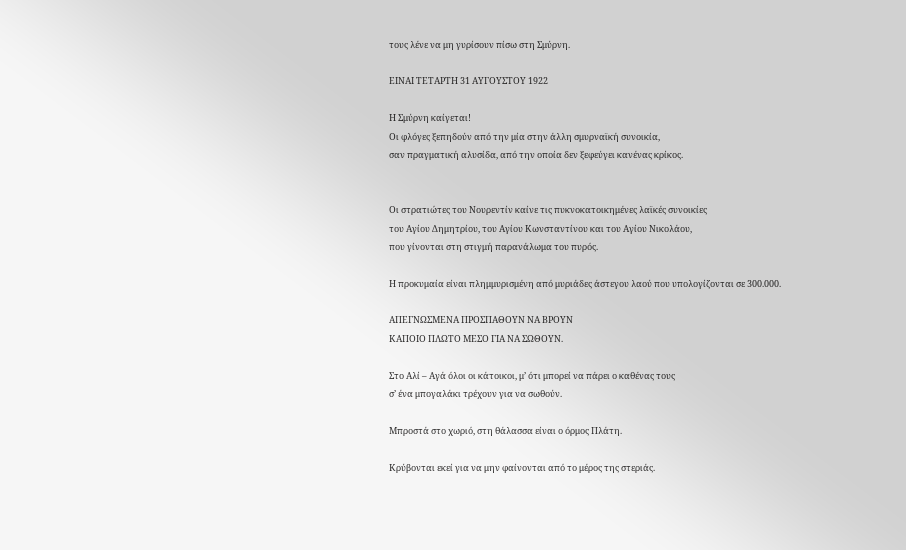τους λένε να μη γυρίσουν πίσω στη Σμύρνη.

ΕΙΝΑΙ ΤΕΤΑΡΤΗ 31 ΑΥΓΟΥΣΤΟΥ 1922

Η Σμύρνη καίγεται!
Οι φλόγες ξεπηδούν από την μία στην άλλη σμυρναϊκή συνοικία,
σαν πραγματική αλυσίδα, από την οποία δεν ξεφεύγει κανένας κρίκος.


Οι στρατιώτες του Νουρεντίν καίνε τις πυκνοκατοικημένες λαϊκές συνοικίες
του Αγίου Δημητρίου, του Αγίου Κωνσταντίνου και του Αγίου Νικολάου,
που γίνονται στη στιγμή παρανάλωμα του πυρός.

Η προκυμαία είναι πλημμυρισμένη από μυριάδες άστεγου λαού που υπολογίζονται σε 300.000.

ΑΠΕΓΝΩΣΜΕΝΑ ΠΡΟΣΠΑΘΟΥΝ ΝΑ ΒΡΟΥΝ
ΚΑΠΟΙΟ ΠΛΩΤΟ ΜΕΣΟ ΓΙΑ ΝΑ ΣΩΘΟΥΝ.

Στο Αλί – Αγά όλοι οι κάτοικοι, μ’ ότι μπορεί να πάρει ο καθένας τους
σ’ ένα μπογαλάκι τρέχουν για να σωθούν.

Μπροστά στο χωριό, στη θάλασσα είναι ο όρμος Πλάτη.

Κρύβονται εκεί για να μην φαίνονται από το μέρος της στεριάς.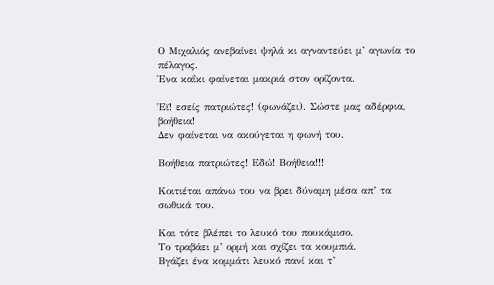Ο Μιχαλιός ανεβαίνει ψηλά κι αγναντεύει μ’ αγωνία το πέλαγος.
Ένα καΐκι φαίνεται μακριά στον ορίζοντα.

Έϊ! εσείς πατριώτες! (φωνάζει). Σώστε μας αδέρφια, βοήθεια!
Δεν φαίνεται να ακούγεται η φωνή του.

Βοήθεια πατριώτες! Εδώ! Βοήθεια!!!

Κοιτιέται απάνω του να βρει δύναμη μέσα απ’ τα σωθικά του.

Και τότε βλέπει το λευκό του πουκάμισο.
Το τραβάει μ’ ορμή και σχίζει τα κουμπιά.
Βγάζει ένα κομμάτι λευκό πανί και τ’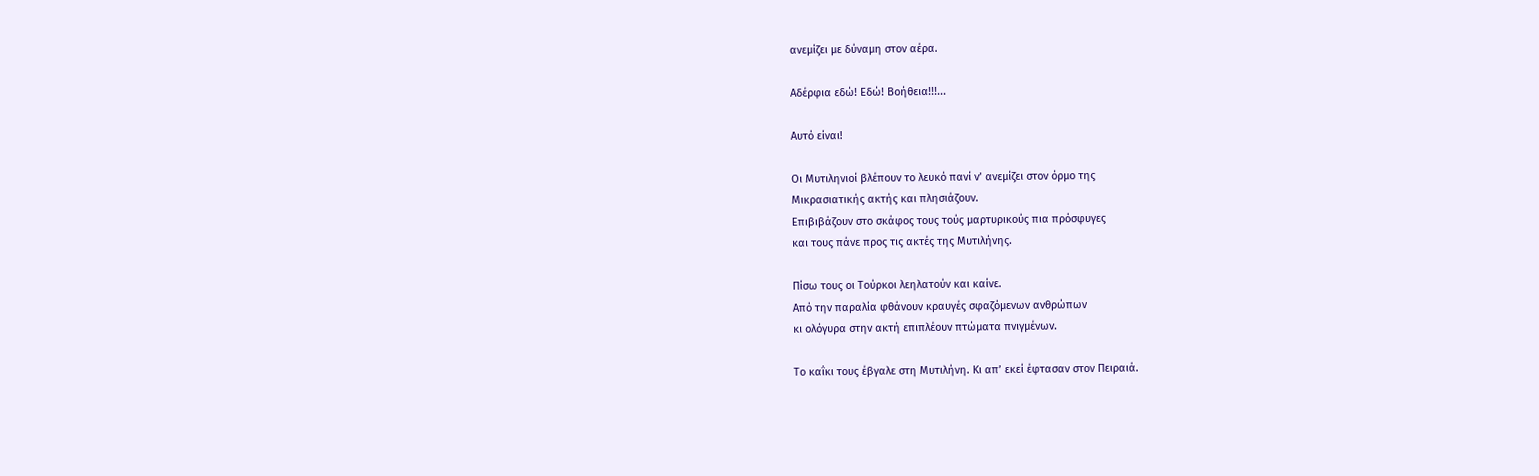ανεμίζει με δύναμη στον αέρα.

Αδέρφια εδώ! Εδώ! Βοήθεια!!!...

Αυτό είναι!

Οι Μυτιληνιοί βλέπουν το λευκό πανί ν’ ανεμίζει στον όρμο της
Μικρασιατικής ακτής και πλησιάζουν.
Επιβιβάζουν στο σκάφος τους τούς μαρτυρικούς πια πρόσφυγες
και τους πάνε προς τις ακτές της Μυτιλήνης.

Πίσω τους οι Τούρκοι λεηλατούν και καίνε.
Από την παραλία φθάνουν κραυγές σφαζόμενων ανθρώπων
κι ολόγυρα στην ακτή επιπλέουν πτώματα πνιγμένων.

Το καΐκι τους έβγαλε στη Μυτιλήνη. Κι απ’ εκεί έφτασαν στον Πειραιά.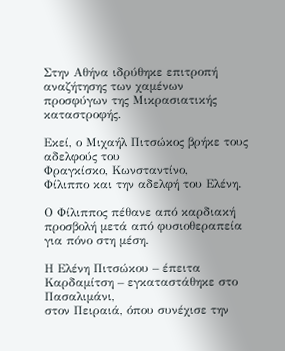Στην Αθήνα ιδρύθηκε επιτροπή αναζήτησης των χαμένων
προσφύγων της Μικρασιατικής καταστροφής.

Εκεί, ο Μιχαήλ Πιτσώκος βρήκε τους αδελφούς του
Φραγκίσκο, Κωνσταντίνο,
Φίλιππο και την αδελφή του Ελένη.

Ο Φίλιππος πέθανε από καρδιακή προσβολή μετά από φυσιοθεραπεία για πόνο στη μέση.

Η Ελένη Πιτσώκου – έπειτα Καρδαμίτση – εγκαταστάθηκε στο Πασαλιμάνι,
στον Πειραιά, όπου συνέχισε την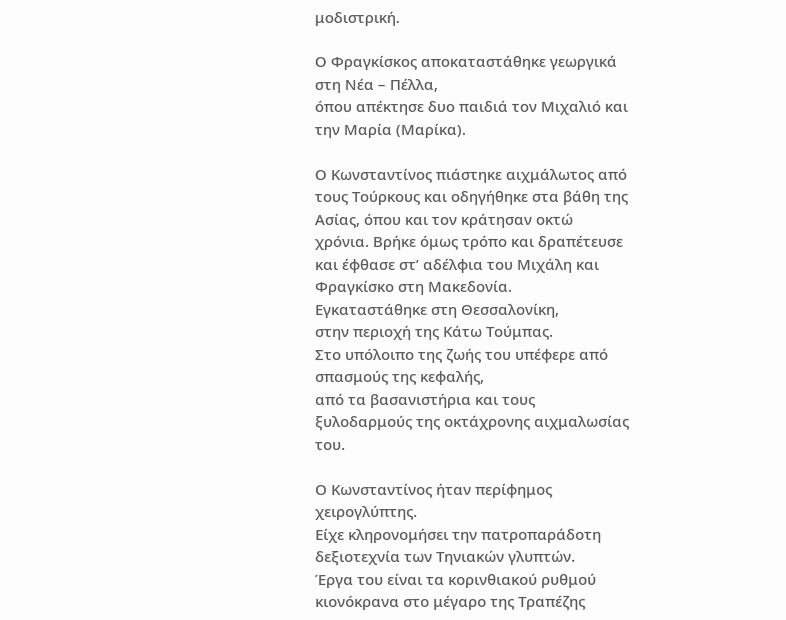μοδιστρική.

Ο Φραγκίσκος αποκαταστάθηκε γεωργικά στη Νέα – Πέλλα,
όπου απέκτησε δυο παιδιά τον Μιχαλιό και την Μαρία (Μαρίκα).

Ο Κωνσταντίνος πιάστηκε αιχμάλωτος από τους Τούρκους και οδηγήθηκε στα βάθη της Ασίας, όπου και τον κράτησαν οκτώ χρόνια. Βρήκε όμως τρόπο και δραπέτευσε και έφθασε στ’ αδέλφια του Μιχάλη και Φραγκίσκο στη Μακεδονία.
Εγκαταστάθηκε στη Θεσσαλονίκη,
στην περιοχή της Κάτω Τούμπας.
Στο υπόλοιπο της ζωής του υπέφερε από σπασμούς της κεφαλής,
από τα βασανιστήρια και τους ξυλοδαρμούς της οκτάχρονης αιχμαλωσίας του.

Ο Κωνσταντίνος ήταν περίφημος χειρογλύπτης.
Είχε κληρονομήσει την πατροπαράδοτη δεξιοτεχνία των Τηνιακών γλυπτών.
Έργα του είναι τα κορινθιακού ρυθμού κιονόκρανα στο μέγαρο της Τραπέζης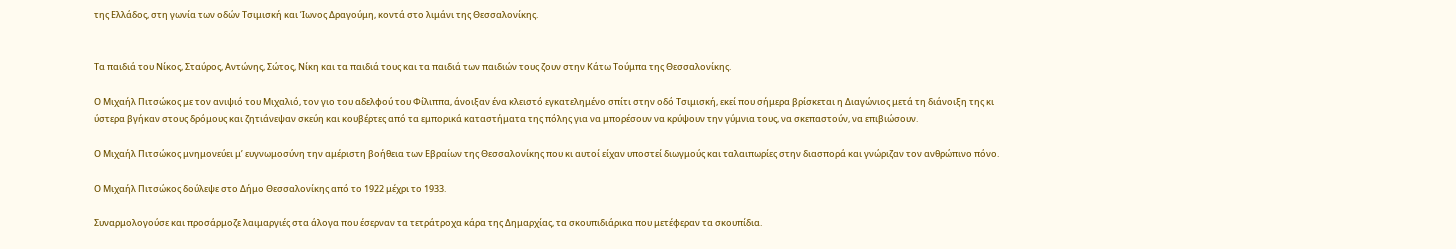της Ελλάδος, στη γωνία των οδών Τσιμισκή και Ίωνος Δραγούμη, κοντά στο λιμάνι της Θεσσαλονίκης.


Τα παιδιά του Νίκος, Σταύρος, Αντώνης, Σώτος, Νίκη και τα παιδιά τους και τα παιδιά των παιδιών τους ζουν στην Κάτω Τούμπα της Θεσσαλονίκης.

Ο Μιχαήλ Πιτσώκος με τον ανιψιό του Μιχαλιό, τον γιο του αδελφού του Φίλιππα, άνοιξαν ένα κλειστό εγκατελημένο σπίτι στην οδό Τσιμισκή, εκεί που σήμερα βρίσκεται η Διαγώνιος μετά τη διάνοιξη της κι ύστερα βγήκαν στους δρόμους και ζητιάνεψαν σκεύη και κουβέρτες από τα εμπορικά καταστήματα της πόλης για να μπορέσουν να κρύψουν την γύμνια τους, να σκεπαστούν, να επιβιώσουν.

Ο Μιχαήλ Πιτσώκος μνημονεύει μ’ ευγνωμοσύνη την αμέριστη βοήθεια των Εβραίων της Θεσσαλονίκης που κι αυτοί είχαν υποστεί διωγμούς και ταλαιπωρίες στην διασπορά και γνώριζαν τον ανθρώπινο πόνο.

Ο Μιχαήλ Πιτσώκος δούλεψε στο Δήμο Θεσσαλονίκης από το 1922 μέχρι το 1933.

Συναρμολογούσε και προσάρμοζε λαιμαργιές στα άλογα που έσερναν τα τετράτροχα κάρα της Δημαρχίας, τα σκουπιδιάρικα που μετέφεραν τα σκουπίδια.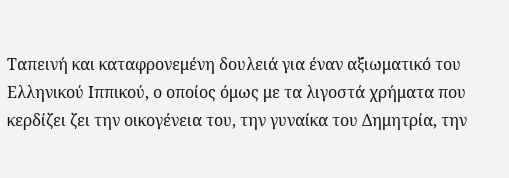Ταπεινή και καταφρονεμένη δουλειά για έναν αξιωματικό του Ελληνικού Ιππικού, ο οποίος όμως με τα λιγοστά χρήματα που κερδίζει ζει την οικογένεια του, την γυναίκα του Δημητρία, την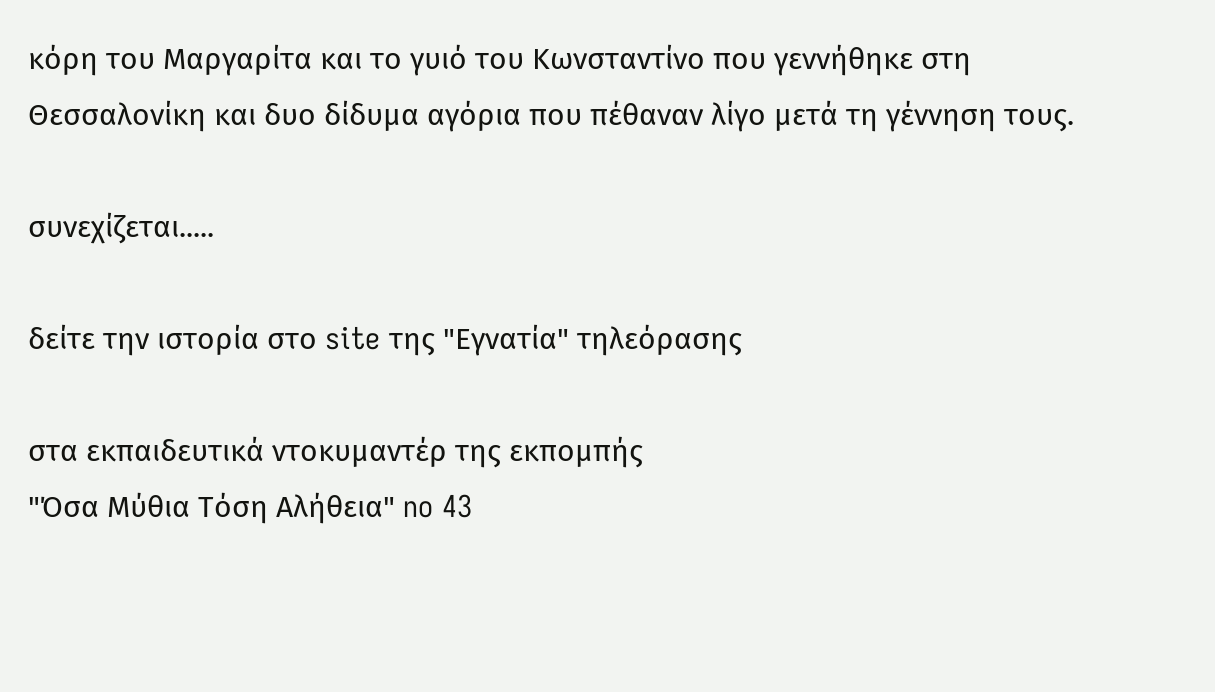κόρη του Μαργαρίτα και το γυιό του Κωνσταντίνο που γεννήθηκε στη Θεσσαλονίκη και δυο δίδυμα αγόρια που πέθαναν λίγο μετά τη γέννηση τους.

συνεχίζεται.....

δείτε την ιστορία στο site της "Εγνατία" τηλεόρασης

στα εκπαιδευτικά ντοκυμαντέρ της εκπομπής
"Όσα Μύθια Τόση Αλήθεια" no 43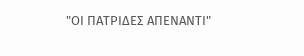"ΟΙ ΠΑΤΡΙΔΕΣ ΑΠΕΝΑΝΤΙ"